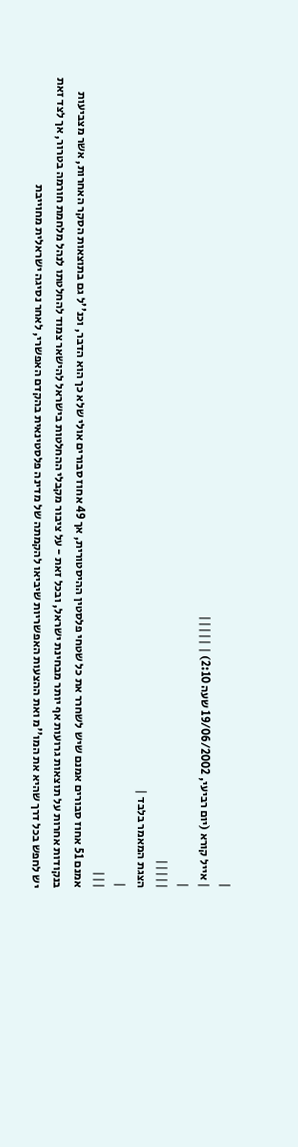|
| אייל קורא (יום רביעי, 19/06/2002 שעה 2:10) | |||||
|
|||||
הצגת המאמר בלבד |
|
|||
אמנם 51 אחוז סבורים אמנם שיש לשחרר את כל שטחי פלסטין ההיסטורית, אך 49 אחוז סבורים אולי שלא כך הוא הדבר, וכנ''ל גם בתוצאות הסקר האחרות, אשר מצביעות בנקודות אחרות על תוצאות גרועות אף יותר מבחינת ישראל, ובכל זאת - על ציבור מקבלי ההחלטות בישראל להישאר צמוד להחלטתו לנהל מלחמת חורמה בטרור, אך לצד זאת יש לחפש בכל דרך שהיא את המו''מ ואת ההצעות האפשריות שיביאו להקמתה של מדינה פלסטינאית בהקדם האפשרי, לאחר נסיגה ישראלית מחוייבת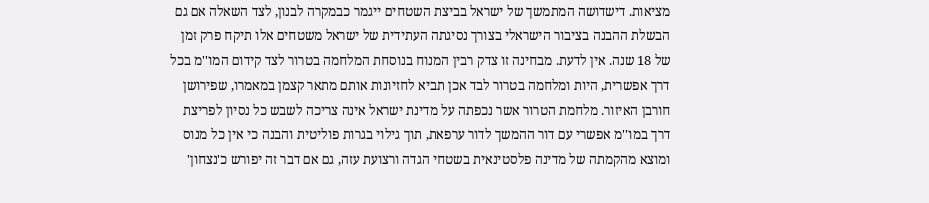מציאות. דישדושה המתמשך של ישראל בביצת השטחים ייגמר כבמקרה לבנון, לצד השאלה אם גם הבשלת ההבנה בציבור הישראלי בצורך נסיגתה העתידית של ישראל משטחים אלו תיקח פרק זמן של 18 שנה. אין לדעת. מבחינה זו צדק רבין המנוח בנוסחת המלחמה בטרור לצד קידום המו''מ בכל דרך אפשרית, היות ומלחמה בטרור לבד אכן תביא לחזיונות אותם מתאר קצמן במאמרו, שפירושן חורבן האיזור. מלחמת הטרור אשר נכפתה על מדינת ישראל אינה צריכה לשבש כל נסיון לפריצת דרך במו''מ אפשרי עם דור ההמשך לדור ערפאת, תוך גילוי בגרות פוליטית והבנה כי אין כל מנוס ומוצא מהקמתה של מדינה פלסטינאית בשטחי הגדה ורצועת עזה, גם אם דבר זה יפורש כ'נצחון'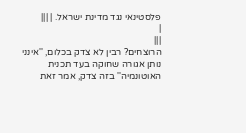פלסטינאי נגד מדינת ישראל. | |||
|
|||
הרוצחים? רבין לא צדק בכלום, ''אינני נותן אגורה שחוקה בעד תכנית האוטונמיה'' בזה צדק, אמר זאת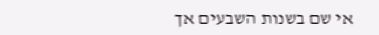אי שם בשנות השבעים אך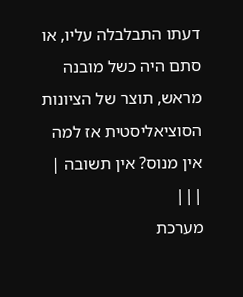דעתו התבלבלה עליו, או סתם היה כשל מובנה מראש, תוצר של הציונות הסוציאליסטית אז למה אין מנוס? אין תשובה | |||
מערכת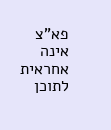פא"צ אינה אחראית לתוכן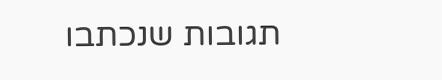תגובות שנכתבו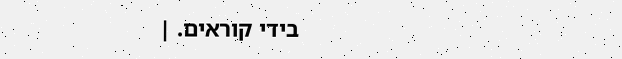בידי קוראים. |